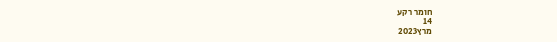חומר רקע
14
מרץ2023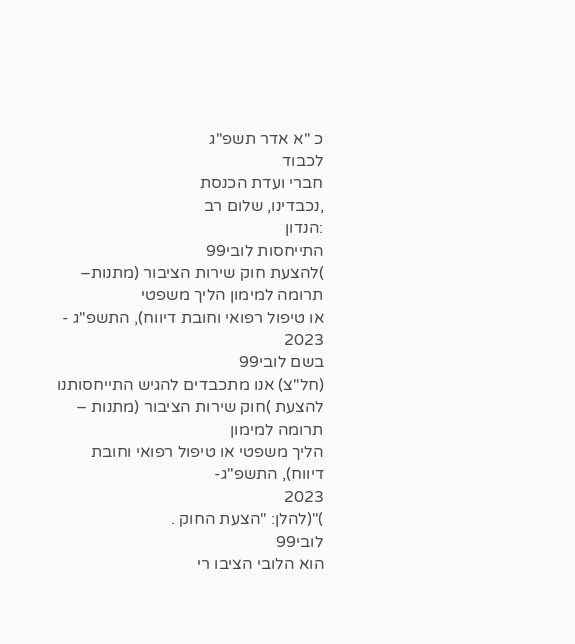כ "א אדר תשפ"ג
לכבוד
חברי ועדת הכנסת
,נכבדינו, שלום רב
:הנדון
התייחסות לובי99
)להצעת חוק שירות הציבור (מתנות–
תרומה למימון הליך משפטי
או טיפול רפואי וחובת דיווח), התשפ"ג -
2023
בשם לובי99
(חל"צ) אנו מתכבדים להגיש התייחסותנו להצעת )חוק שירות הציבור (מתנות –
תרומה למימון
הליך משפטי או טיפול רפואי וחובת דיווח), התשפ"ג-
2023
)"(להלן: "הצעת החוק .
לובי99
הוא הלובי הציבו רי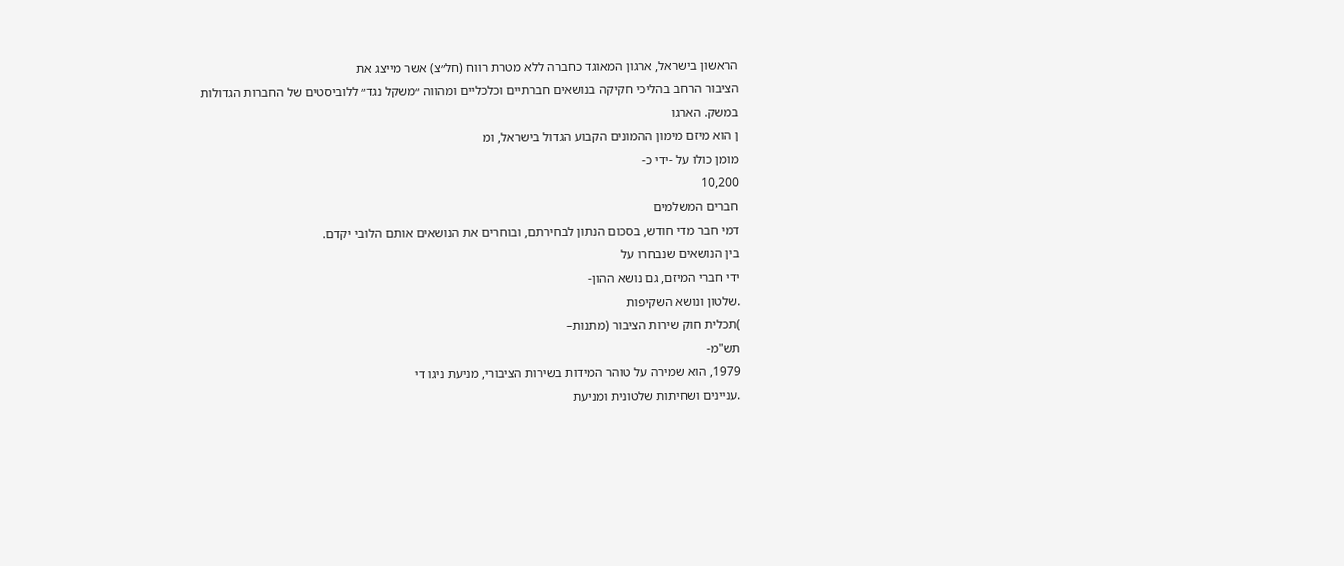הראשון בישראל, ארגון המאוגד כחברה ללא מטרת רווח (חל״צ) אשר מייצג את
הציבור הרחב בהליכי חקיקה בנושאים חברתיים וכלכליים ומהווה ״משקל נגד״ ללוביסטים של החברות הגדולות
במשק. הארגו
ן הוא מיזם מימון ההמונים הקבוע הגדול בישראל, ומ
מומן כולו על -ידי כ-
10,200
חברים המשלמים
דמי חבר מדי חודש, בסכום הנתון לבחירתם, ובוחרים את הנושאים אותם הלובי יקדם.
בין הנושאים שנבחרו על
ידי חברי המיזם, גם נושא ההון-
.שלטון ונושא השקיפות
)תכלית חוק שירות הציבור (מתנות–
תש"מ-
1979, הוא שמירה על טוהר המידות בשירות הציבורי, מניעת ניגו די
.עניינים ושחיתות שלטונית ומניעת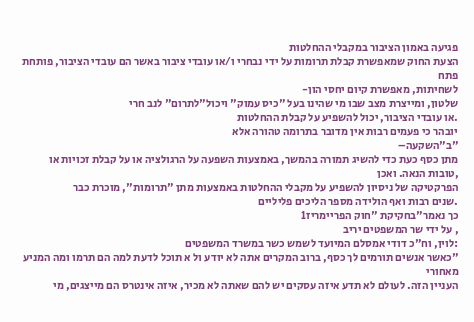פגיעה באמון הציבור במקבלי ההחלטות
הצעת החוק שמאפשרת קבלת תרומות על ידי נבחרי ו/או עובדי ציבור באשר הם עובדי הציבור, פותחת פתח
לשחיתות, מאפשרת קיום יחסי הון-
שלטון, ומייצרת מצב שבו מי שהינו בעל "כיס עמוק" ויכול"לתרום" לנב חרי
.או עובדי הציבור, יכול להשפיע על קבלת ההחלטות
יובהר כי פעמים רבות אין מדובר בתרומה טהורה אלא
"ב"השקעה–
מתן כסף כעת כדי להשיג תמורה בהמשך, באמצעות השפעה על הרגולציה או על קבלת זכויות או
,טובות הנאה. ואכן
הפרקטיקה של ניסיון להשפיע על מקבלי ההחלטות באמצעות מתן "תרומות", מוכרת כבר
.שנים רבות ואף הולידה מספר הליכים פליליים
כך נאמר"בחקיקת "חוק הפריימריז1
, על ידי שר המשפטים יריב
:לוין, וח"כ דודי אמסלם המיועד לשמש כשר במשרד המשפטים
"כאשר אנשים תורמים לך כסף, ברוב המקרים אתה לא יודע ול א תוכל לדעת למה הם תרמו ומה המניע מאחורי
העניין הזה. לעולם לא תדע איזה עסקים יש להם שאתה לא מכיר, איזה אינטרס הם מייצגים, מי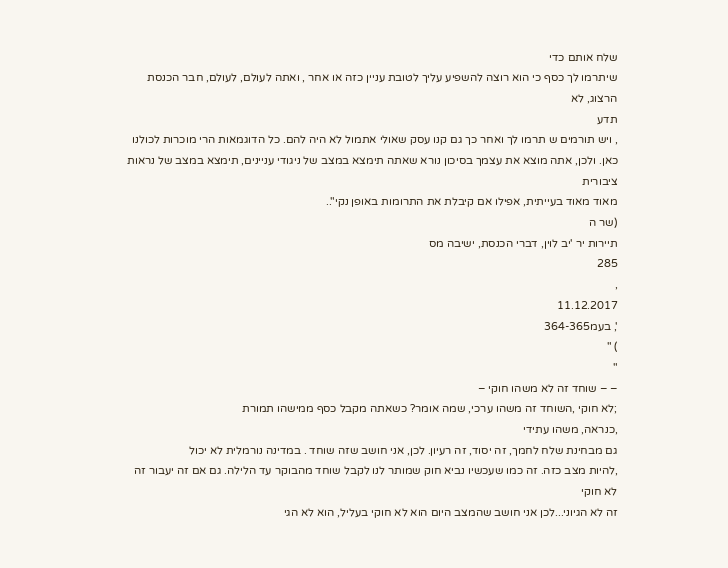שלח אותם כדי
שיתרמו לך כסף כי הוא רוצה להשפיע עליך לטובת עניין כזה או אחר , ואתה לעולם, לעולם, חבר הכנסת הרצוג, לא
תדע
, ויש תורמים ש תרמו לך ואחר כך גם קנו עסק שאולי אתמול לא היה להם. כל הדוגמאות הרי מוכרות לכולנו
כאן. ולכן, אתה מוצא את עצמך בסיכון נורא שאתה תימצא במצב של ניגודי עניינים, תימצא במצב של נראות ציבורית
מאוד מאוד בעייתית, אפילו אם קיבלת את התרומות באופן נקי"..
(שר ה
תיירות יר 'יב לוין, דברי הכנסת, ישיבה מס
285
,
11.12.2017
', בעמ364-365
) "
"
– – שוחד זה לא משהו חוקי –
;לא חוקי ,השוחד זה משהו ערכי, שמה אומר? כשאתה מקבל כסף ממישהו תמורת
,כנראה, משהו עתידי
גם מבחינת שלח לחמך, זה יסוד, זה רעיון. לכן, אני חושב שזה שוחד . במדינה נורמלית לא יכול
,להיות מצב כזה. זה כמו שעכשיו נביא חוק שמותר לנו לקבל שוחד מהבוקר עד הלילה. גם אם זה יעבור זה לא חוקי
זה לא הגיוני...לכן אני חושב שהמצב היום הוא לא חוקי בעליל, הוא לא הגי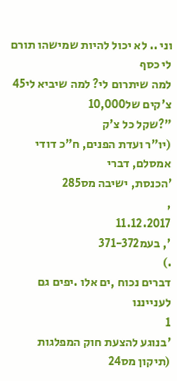וני .. לא יכול להיות שמישהו תורם לי כסף
למה שיתרום לי? למה שיביא לי45
צ'קים של10,000
"?שקל כל צ'ק
(יו"ר ועדת הפנים, ח"כ דודי אמסלם, דברי
'הכנסת, ישיבה מס285
,
11.12.2017
', בעמ371-372
.)
דברים נכוח ,ים אלו .יפים גם לענייננו
1
'בנוגע להצעת חוק המפלגות (תיקון מס24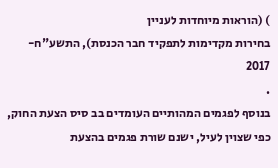) (הוראות מיוחדות לעניין
בחירות מקדימות לתפקיד חבר הכנסת), התשע"ח-
2017
.
בנוסף לפגמים המהותיים העומדים בב סיס הצעת החוק, כפי שצוין לעיל, ישנם שורת פגמים בהצעת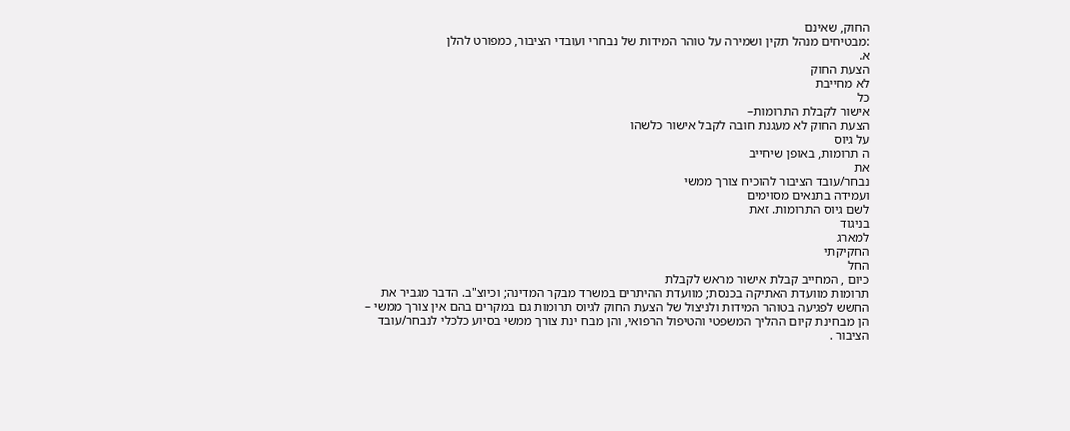החוק, שאינם
:מבטיחים מנהל תקין ושמירה על טוהר המידות של נבחרי ועובדי הציבור, כמפורט להלן
א.
הצעת החוק
לא מחייבת
כל
אישור לקבלת התרומות–
הצעת החוק לא מעגנת חובה לקבל אישור כלשהו
על גיוס
ה תרומות, באופן שיחייב
את
נבחר/עובד הציבור להוכיח צורך ממשי
ועמידה בתנאים מסוימים
לשם גיוס התרומות. זאת
בניגוד
למארג
החקיקתי
החל
כיום , המחייב קבלת אישור מראש לקבלת
תרומות מוועדת האתיקה בכנסת; מוועדת ההיתרים במשרד מבקר המדינה; וכיוצ"ב. הדבר מגביר את
החשש לפגיעה בטוהר המידות ולניצול של הצעת החוק לגיוס תרומות גם במקרים בהם אין צורך ממשי –
הן מבחינת קיום ההליך המשפטי והטיפול הרפואי, והן מבח ינת צורך ממשי בסיוע כלכלי לנבחר/עובד
הציבור .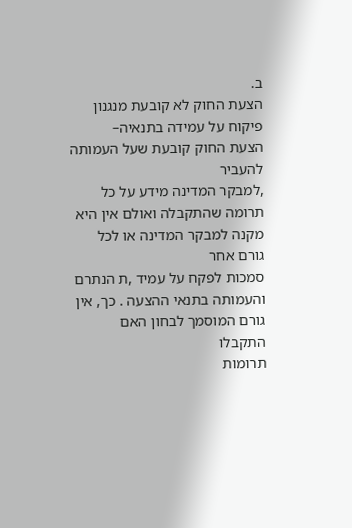ב.
הצעת החוק לא קובעת מנגנון פיקוח על עמידה בתנאיה–
הצעת החוק קובעת שעל העמותה להעביר
,למבקר המדינה מידע על כל תרומה שהתקבלה ואולם אין היא מקנה למבקר המדינה או לכל גורם אחר
סמכות לפקח על עמיד ,ת הנתרם והעמותה בתנאי ההצעה . כך, אין גורם המוסמך לבחון האם
התקבלו
תרומות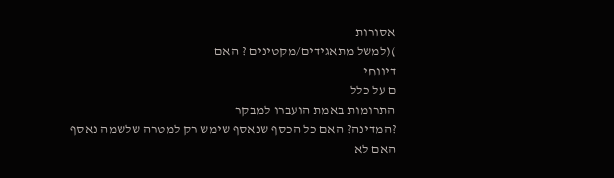אסורות
)(למשל מתאגידים/מקטינים ? האם
דיווחי
ם על כלל
התרומות באמת הועברו למבקר
?המדינה? האם כל הכסף שנאסף שימש רק למטרה שלשמה נאסף
האם לא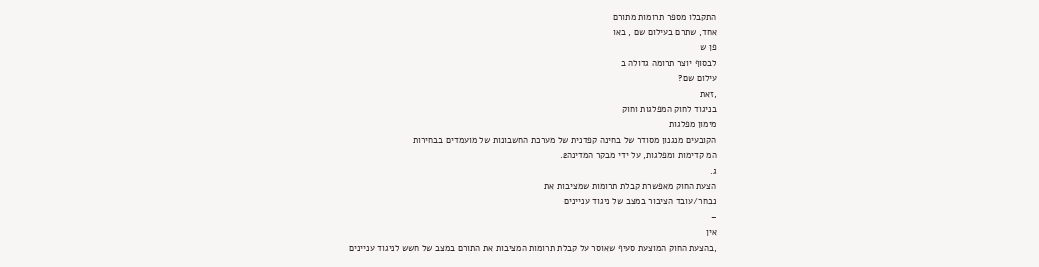התקבלו מספר תרומות מתורם
אחד, שתרם בעילום שם , באו
פן ש
לבסוף יוצר תרומה גדולה ב
עילום שם?
,זאת
בניגוד לחוק המפלגות וחוק
מימון מפלגות
הקובעים מנגנון מסודר של בחינה קפדנית של מערכת החשבונות של מועמדים בבחירות
המ קדימות ומפלגות, על ידי מבקר המדינה2.
ג.
הצעת החוק מאפשרת קבלת תרומות שמציבות את
נבחר/עובד הציבור במצב של ניגוד עניינים
–
אין
,בהצעת החוק המוצעת סעיף שאוסר על קבלת תרומות המציבות את התורם במצב של חשש לניגוד עניינים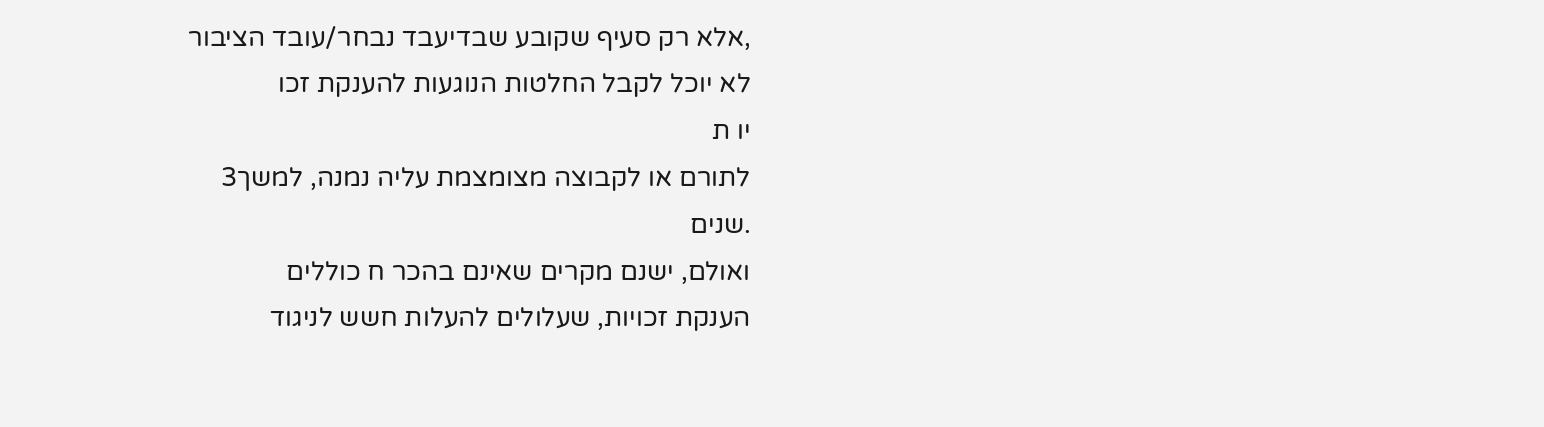,אלא רק סעיף שקובע שבדיעבד נבחר/עובד הציבור
לא יוכל לקבל החלטות הנוגעות להענקת זכו
יו ת
לתורם או לקבוצה מצומצמת עליה נמנה, למשך3
.שנים
ואולם, ישנם מקרים שאינם בהכר ח כוללים
הענקת זכויות, שעלולים להעלות חשש לניגוד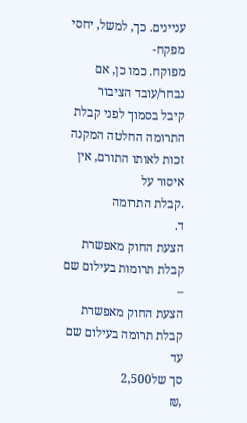עניינים. כך, למשל, יחסי מפקח-
מפוקח. כמו כן, אם
נבחר/עובד הציבור
קיבל בסמוך לפני קבלת התרומה החלטה המקנה זכות לאותו התורם, אין איסור על
.קבלת התרומה
ד.
הצעת החוק מאפשרת קבלת תרומות בעילום שם –
הצעת החוק מאפשרת קבלת תרומה בעילום שם עד
סך של2,500
,₪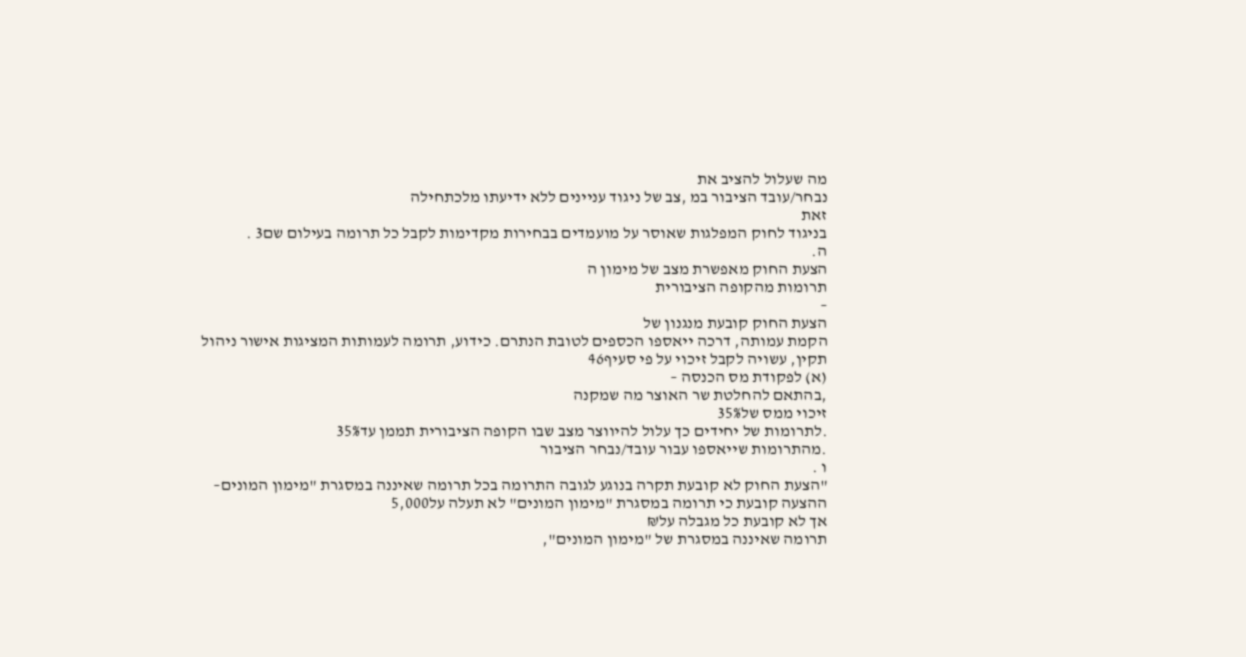מה שעלול להציב את
נבחר/עובד הציבור במ ,צב של ניגוד עניינים ללא ידיעתו מלכתחילה
זאת
בניגוד לחוק המפלגות שאוסר על מועמדים בבחירות מקדימות לקבל כל תרומה בעילום שם3 .
ה.
הצעת החוק מאפשרת מצב של מימון ה
תרומות מהקופה הציבורית
–
הצעת החוק קובעת מנגנון של
הקמת עמותה, דרכה ייאספו הכספים לטובת הנתרם. כידוע, תרומה לעמותות המציגות אישור ניהול
תקין, עשויה לקבל זיכוי על פי סעיף46
(א) לפקודת מס הכנסה –
,בהתאם להחלטת שר האוצר מה שמקנה
זיכוי ממס של35%
.לתרומות של יחידים כך עלול להיווצר מצב שבו הקופה הציבורית תממן עד35%
.מהתרומות שייאספו עבור עובד/נבחר הציבור
ו .
"הצעת החוק לא קובעת תקרה בנוגע לגובה התרומה בכל תרומה שאיננה במסגרת "מימון המונים–
ההצעה קובעת כי תרומה במסגרת "מימון המונים" לא תעלה על5,000
אך לא קובעת כל מגבלה על₪
תרומה שאיננה במסגרת של "מימון המונים",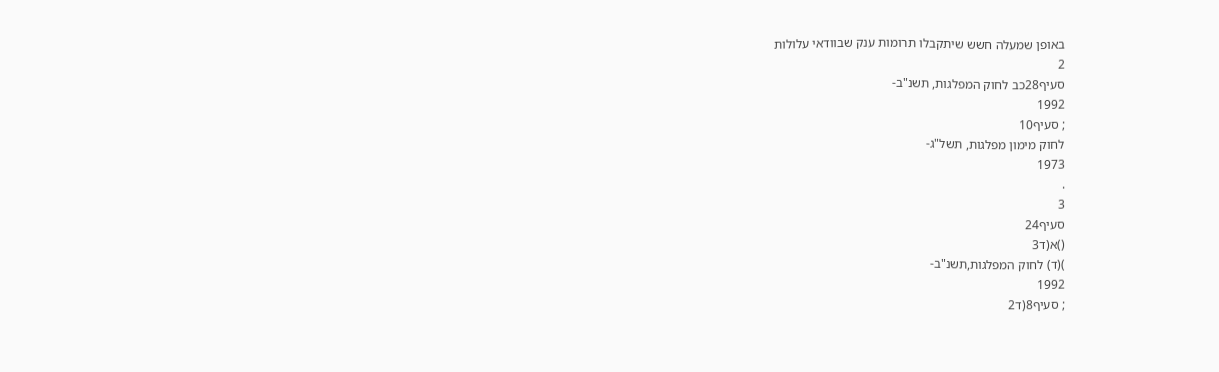באופן שמעלה חשש שיתקבלו תרומות ענק שבוודאי עלולות
2
סעיף28כב לחוק המפלגות, תשנ"ב-
1992
; סעיף10
לחוק מימון מפלגות, תשל"ג-
1973
.
3
סעיף24
()א(ד3
)(ד) לחוק המפלגות,תשנ"ב-
1992
; סעיף8(ד2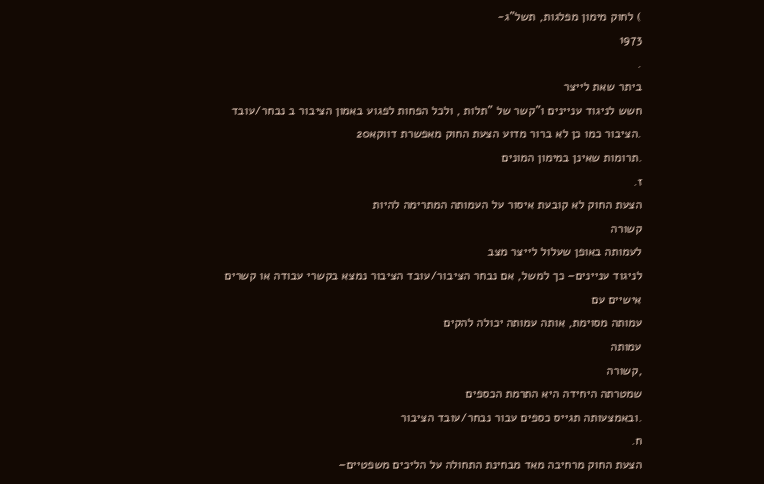) לחוק מימון מפלגות, תשל"ג-
1973
.
ביתר שאת לייצר
חשש לניגוד עניינים ו"קשר של "תלות , ולכל הפחות לפגוע באמון הציבור ב נבחר/עובד
.הציבור כמו כן לא ברור מדוע הצעת החוק מאפשרת דווקא20
.תרומות שאינן במימון המונים
ז.
הצעת החוק לא קובעת איסור על העמותה המתרימה להיות
קשורה
לעמותה באופן שעלול לייצר מצב
לניגוד עניינים– כך למשל, אם נבחר הציבור/עובד הציבור נמצא בקשרי עבודה או קשרים
אישיים עם
עמותה מסוימת, אותה עמותה יכולה להקים
עמותה
,קשורה
שמטרתה היחידה היא התרמת הכספים
.ובאמצעותה תגייס כספים עבור נבחר/עובד הציבור
ח.
הצעת החוק מרחיבה מאד מבחינת התחולה על הליכים משפטיים–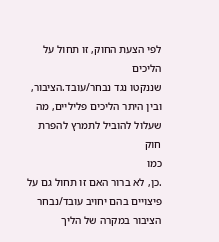לפי הצעת החוק, זו תחול על הליכים
שננקטו נגד נבחר/עובד.הציבור, ובין היתר הליכים פליליים, מה שעלול להוביל לתמרץ להפרת חוק
כמו
.כן, לא ברור האם זו תחול גם על פיצויים בהם יחויב עובד/נבחר הציבור במקרה של הליך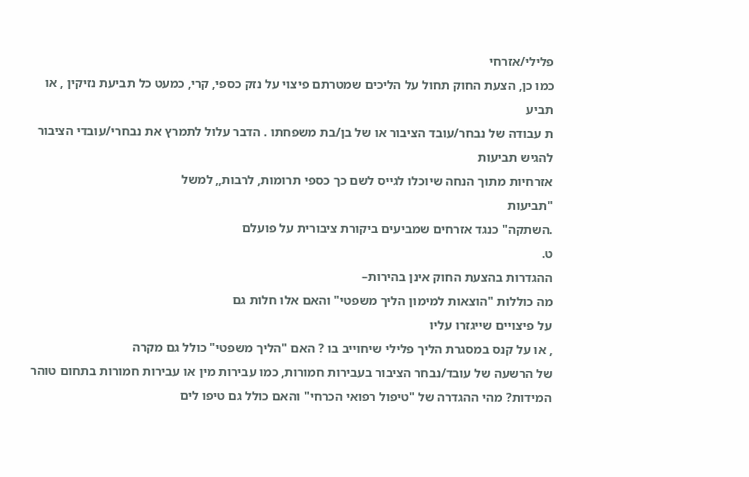פלילי/אזרחי
כמו כן, הצעת החוק תחול על הליכים שמטרתם פיצוי על נזק כספי, קרי, כמעט כל תביעת נזיקין , או
תביע
ת עבודה של נבחר/עובד הציבור או של בן/בת משפחתו . הדבר עלול לתמרץ את נבחרי/עובדי הציבור
להגיש תביעות
אזרחיות מתוך הנחה שיוכלו לגייס לשם כך כספי תרומות, לרבות,, למשל
"תביעות
.השתקה" כנגד אזרחים שמביעים ביקורת ציבורית על פועלם
ט.
ההגדרות בהצעת החוק אינן בהירות–
מה כוללות "הוצאות למימון הליך משפטי" והאם אלו חלות גם
על פיצויים שייגזרו עליו
, או על קנס במסגרת הליך פלילי שיחוייב בו ? האם "הליך משפטי" כולל גם מקרה
של הרשעה של עובד/נבחר הציבור בעבירות חמורות, כמו עבירות מין או עבירות חמורות בתחום טוהר
המידות? מהי ההגדרה של "טיפול רפואי הכרחי" והאם כולל גם טיפו לים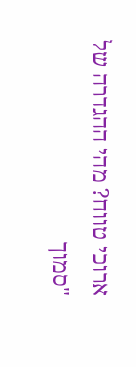ארוכי טווח? מהי ההגדרה של
"סמוך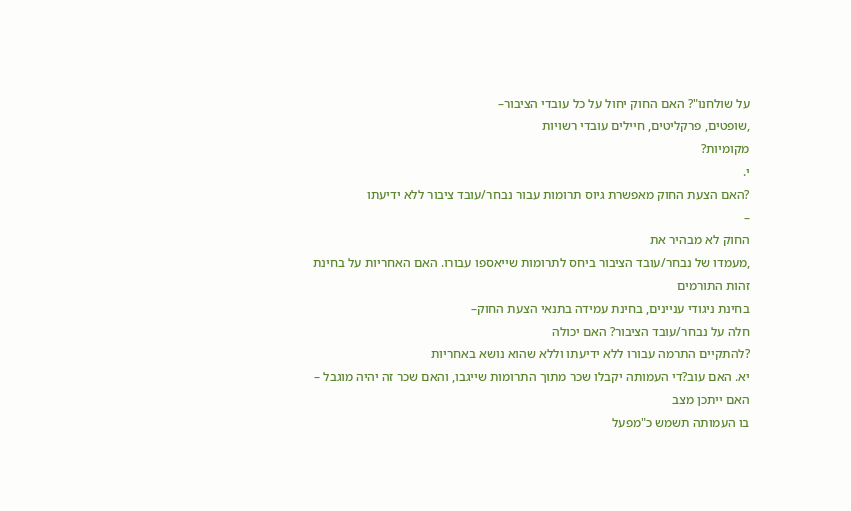על שולחנו"? האם החוק יחול על כל עובדי הציבור–
,שופטים, פרקליטים, חיילים עובדי רשויות
מקומיות?
י.
?האם הצעת החוק מאפשרת גיוס תרומות עבור נבחר/עובד ציבור ללא ידיעתו
–
החוק לא מבהיר את
,מעמדו של נבחר/עובד הציבור ביחס לתרומות שייאספו עבורו. האם האחריות על בחינת זהות התורמים
בחינת ניגודי עניינים, בחינת עמידה בתנאי הצעת החוק–
חלה על נבחר/עובד הציבור? האם יכולה
?להתקיים התרמה עבורו ללא ידיעתו וללא שהוא נושא באחריות
יא. האם עוב?די העמותה יקבלו שכר מתוך התרומות שייגבו, והאם שכר זה יהיה מוגבל –
האם ייתכן מצב
בו העמותה תשמש כ"מפעל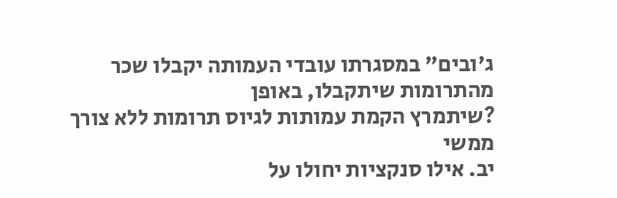ג'ובים" במסגרתו עובדי העמותה יקבלו שכר מהתרומות שיתקבלו, באופן
?שיתמרץ הקמת עמותות לגיוס תרומות ללא צורך ממשי
יב. אילו סנקציות יחולו על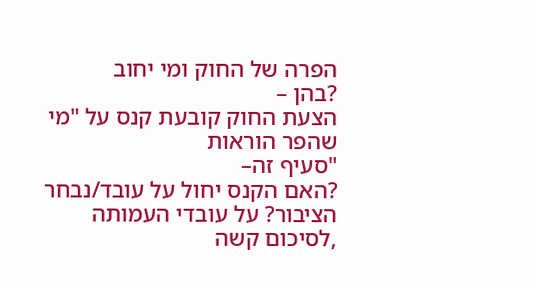הפרה של החוק ומי יחוב
?בהן –
הצעת החוק קובעת קנס על "מי שהפר הוראות
"סעיף זה–
?האם הקנס יחול על עובד/נבחר הציבור? על עובדי העמותה
,לסיכום קשה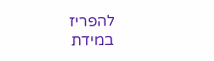להפריז במידת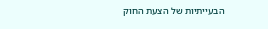הבעייתיות של הצעת החוק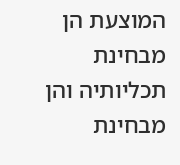המוצעת הן מבחינת תכליותיה והן מבחינת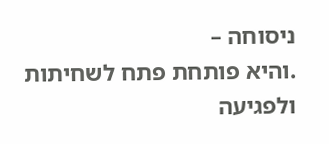ניסוחה –
.והיא פותחת פתח לשחיתות ולפגיעה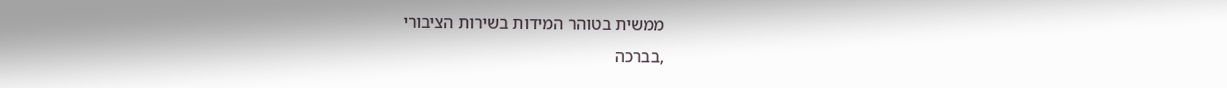ממשית בטוהר המידות בשירות הציבורי
,בברכה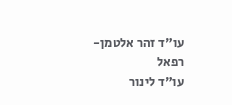עו"ד זהר אלטמן-
רפאל
עו"ד לינור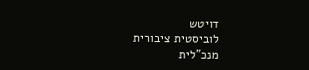דויטש
לוביסטית ציבורית
מנכ"לית